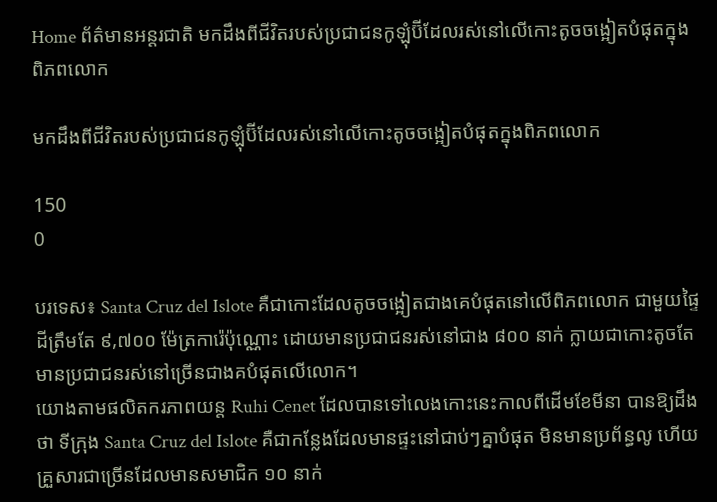Home ព័ត៌មានអន្តរជាតិ មកដឹងពីជីវិតរបស់ប្រជាជនកូឡុំប៊ីដែលរស់នៅលើកោះតូចចង្អៀតបំផុតក្នុងពិភពលោក

មកដឹងពីជីវិតរបស់ប្រជាជនកូឡុំប៊ីដែលរស់នៅលើកោះតូចចង្អៀតបំផុតក្នុងពិភពលោក

150
0

បរទេស៖ Santa Cruz del Islote គឺជាកោះដែលតូចចង្អៀតជាងគេបំផុតនៅលើពិភពលោក ជាមួយផ្ទៃដីត្រឹមតែ ៩,៧០០ ម៉ែត្រការ៉េប៉ុណ្ណោះ ដោយមានប្រជាជនរស់នៅជាង ៨០០ នាក់ ក្លាយជាកោះតូចតែមានប្រជាជនរស់នៅច្រើនជាងគបំផុតលើលោក។
យោងតាមផលិតករភាពយន្ត Ruhi Cenet ដែលបានទៅលេងកោះនេះកាលពីដើមខែមីនា បានឱ្យដឹងថា ទីក្រុង Santa Cruz del Islote គឺជាកន្លែងដែលមានផ្ទះនៅជាប់ៗគ្នាបំផុត មិនមានប្រព័ន្ធលូ ហើយគ្រួសារជាច្រើនដែលមានសមាជិក ១០ នាក់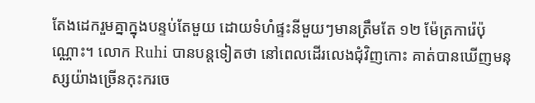តែងដេករួមគ្នាក្នុងបន្ទប់តែមួយ ដោយទំហំផ្ទះនីមួយៗមានត្រឹមតែ ១២ ម៉ែត្រការ៉េប៉ុណ្ណោះ។ លោក Ruhi បានបន្តទៀតថា នៅពេលដើរលេងជុំវិញកោះ គាត់បានឃើញមនុស្សយ៉ាងច្រើនកុះករចេ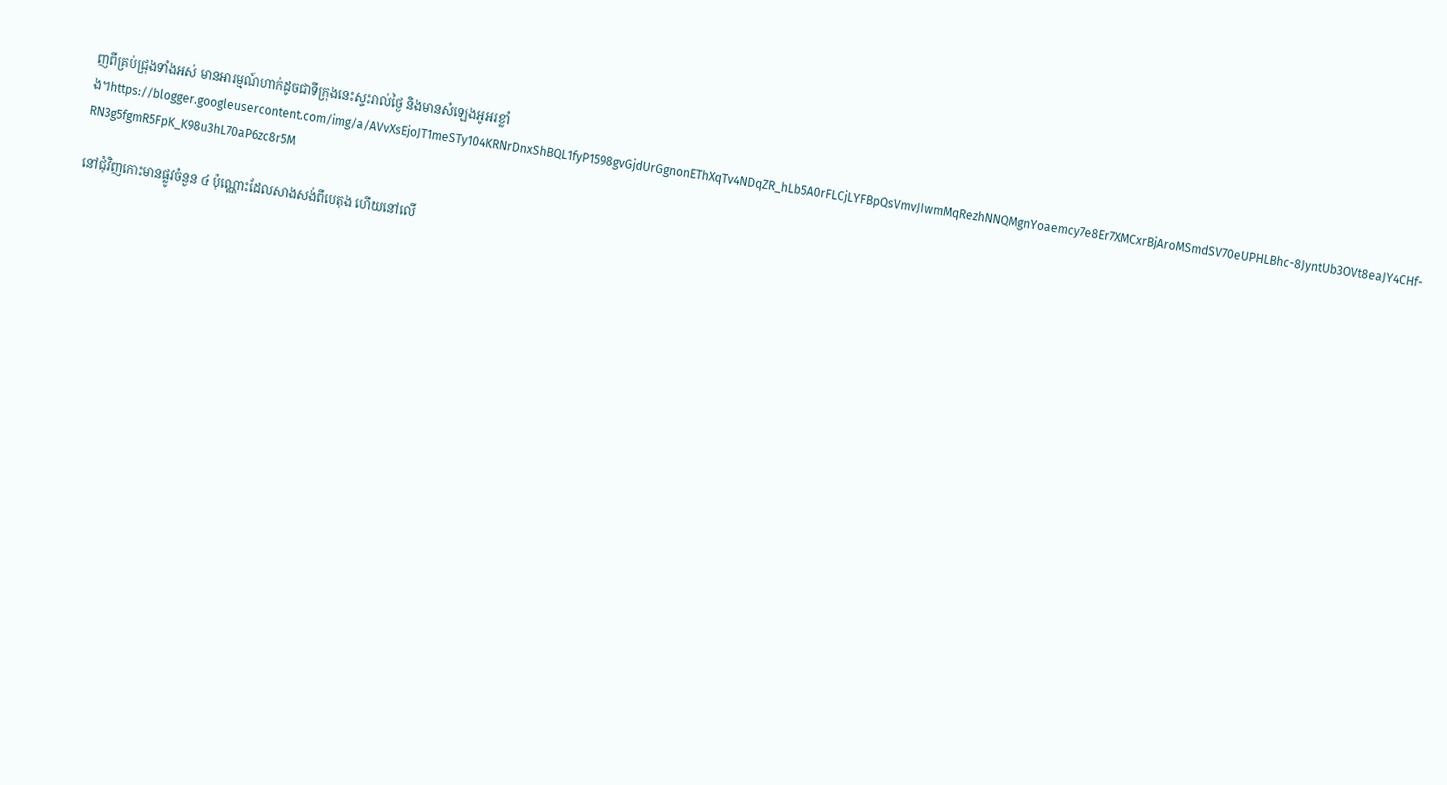ញពីគ្រប់ជ្រុងទាំងអស់ មានអារម្មណ៍ហាក់ដូចជាទីក្រុងនេះស្ទះរាល់ថ្ងៃ និងមានសំឡេងអូអរខ្លាំង។https://blogger.googleusercontent.com/img/a/AVvXsEjoJT1meSTy104KRNrDnxShBQL1fyP1598gvGjdUrGgnonEThXqTv4NDqZR_hLb5A0rFLCjLYFBpQsVmvJIwmMqRezhNNQMgnYoaemcy7e8Er7XMCxrBjAroMSmdSV70eUPHLBhc-8JyntUb3OVt8eaJY4CHf-RN3g5fgmR5FpK_K98u3hL70aP6zc8r5M

នៅជុំវិញកោះមានផ្លូវចំនួន ៤ ប៉ុណ្ណោះដែលសាងសង់ពីបេតុង ហើយនៅលើ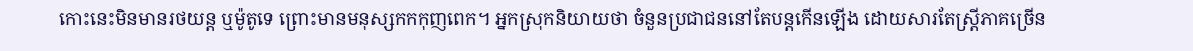កោះនេះមិនមានរថយន្ត ឬម៉ូតូទេ ព្រោះមានមនុស្សកកកុញពេក។ អ្នកស្រុកនិយាយថា ចំនួនប្រជាជននៅតែបន្តកើនឡើង ដោយសារតែស្ត្រីភាគច្រើន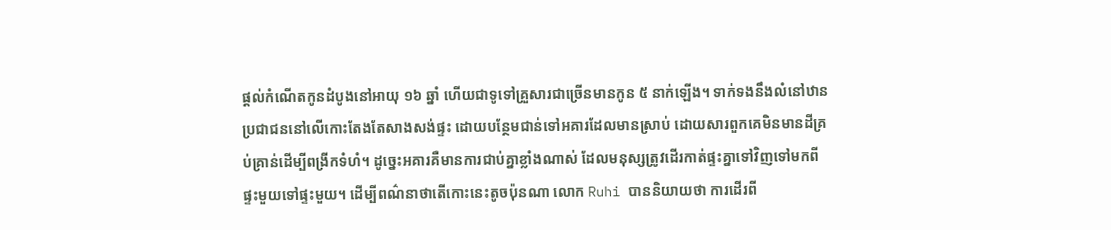ផ្តល់កំណើតកូនដំបូងនៅអាយុ ១៦ ឆ្នាំ ហើយជាទូទៅគ្រួសារជាច្រើនមានកូន ៥ នាក់ឡើង។ ទាក់ទងនឹងលំនៅឋាន ប្រជាជននៅលើកោះតែងតែសាងសង់ផ្ទះ ដោយបន្ថែមជាន់ទៅអគារដែលមានស្រាប់ ដោយសារពួកគេមិនមានដីគ្រប់គ្រាន់ដើម្បីពង្រីកទំហំ។ ដូច្នេះអគារគឺមានការជាប់គ្នាខ្លាំងណាស់ ដែលមនុស្សត្រូវដើរកាត់ផ្ទះគ្នាទៅវិញទៅមកពីផ្ទះមួយទៅផ្ទះមួយ។ ដើម្បីពណ៌នាថាតើកោះនេះតូចប៉ុនណា លោក Ruhi បាននិយាយថា ការដើរពី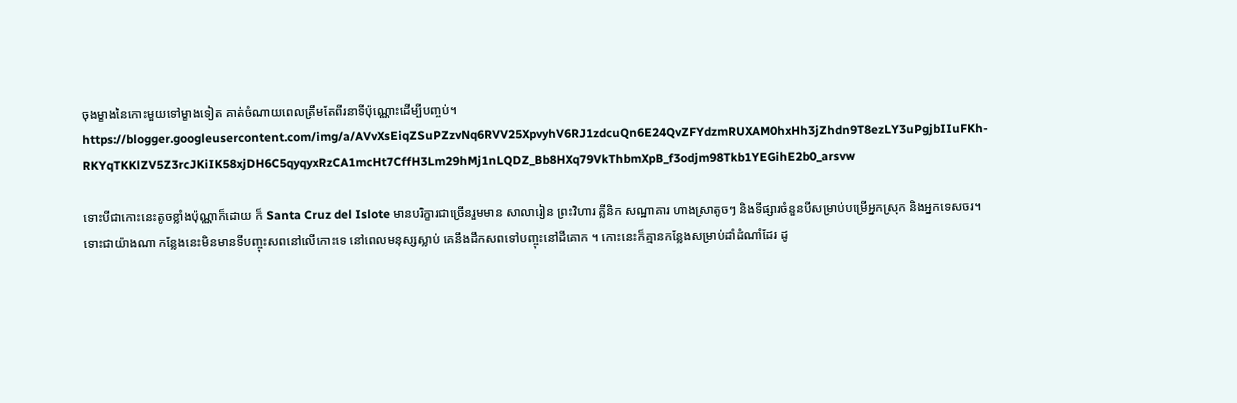ចុងម្ខាងនៃកោះមួយទៅម្ខាងទៀត គាត់ចំណាយពេលត្រឹមតែពីរនាទីប៉ុណ្ណោះដើម្បីបញ្ចប់។ https://blogger.googleusercontent.com/img/a/AVvXsEiqZSuPZzvNq6RVV25XpvyhV6RJ1zdcuQn6E24QvZFYdzmRUXAM0hxHh3jZhdn9T8ezLY3uPgjbIIuFKh-RKYqTKKlZV5Z3rcJKiIK58xjDH6C5qyqyxRzCA1mcHt7CffH3Lm29hMj1nLQDZ_Bb8HXq79VkThbmXpB_f3odjm98Tkb1YEGihE2b0_arsvw

ទោះបីជាកោះនេះតូចខ្លាំងប៉ុណ្ណាក៏ដោយ ក៏ Santa Cruz del Islote មានបរិក្ខារជាច្រើនរួមមាន សាលារៀន ព្រះវិហារ គ្លីនិក សណ្ឋាគារ ហាងស្រាតូចៗ និងទីផ្សារចំនួនបីសម្រាប់បម្រើអ្នកស្រុក និងអ្នកទេសចរ។ ទោះជាយ៉ាងណា កន្លែងនេះមិនមានទីបញ្ចុះសពនៅលើកោះទេ នៅពេលមនុស្សស្លាប់ គេនឹងដឹកសពទៅបញ្ចុះនៅដីគោក ។ កោះនេះក៏គ្មានកន្លែងសម្រាប់ដាំដំណាំដែរ ដូ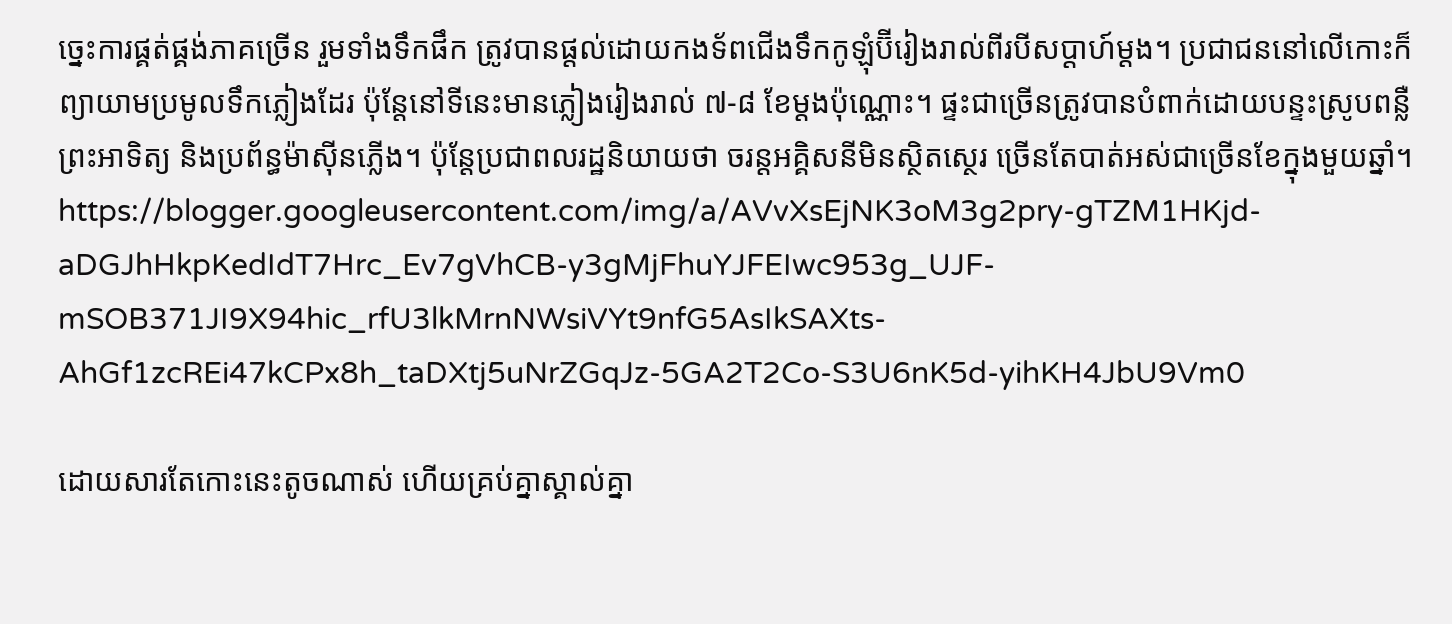ច្នេះការផ្គត់ផ្គង់ភាគច្រើន រួមទាំងទឹកផឹក ត្រូវបានផ្តល់ដោយកងទ័ពជើងទឹកកូឡុំប៊ីរៀងរាល់ពីរបីសប្តាហ៍ម្តង។ ប្រជាជននៅលើកោះក៏ព្យាយាមប្រមូលទឹកភ្លៀងដែរ ប៉ុន្តែនៅទីនេះមានភ្លៀងរៀងរាល់ ៧-៨ ខែម្តងប៉ុណ្ណោះ។ ផ្ទះជាច្រើនត្រូវបានបំពាក់ដោយបន្ទះស្រូបពន្លឺព្រះអាទិត្យ និងប្រព័ន្ធម៉ាស៊ីនភ្លើង។ ប៉ុន្តែប្រជាពលរដ្ឋនិយាយថា ចរន្តអគ្គិសនីមិនស្ថិតស្ថេរ ច្រើនតែបាត់អស់ជាច្រើនខែក្នុងមួយឆ្នាំ។ https://blogger.googleusercontent.com/img/a/AVvXsEjNK3oM3g2pry-gTZM1HKjd-aDGJhHkpKedIdT7Hrc_Ev7gVhCB-y3gMjFhuYJFEIwc953g_UJF-mSOB371JI9X94hic_rfU3lkMrnNWsiVYt9nfG5AsIkSAXts-AhGf1zcREi47kCPx8h_taDXtj5uNrZGqJz-5GA2T2Co-S3U6nK5d-yihKH4JbU9Vm0

ដោយសារតែកោះនេះតូចណាស់ ហើយគ្រប់គ្នាស្គាល់គ្នា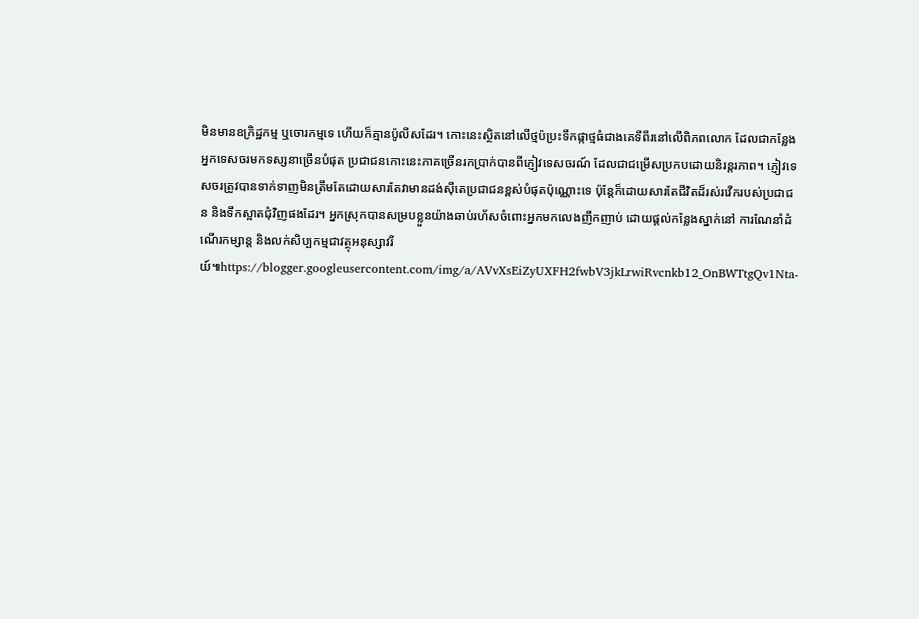មិនមានឧក្រិដ្ឋកម្ម ឬចោរកម្មទេ ហើយក៏គ្មានប៉ូលីសដែរ។ កោះនេះស្ថិតនៅលើថ្មប៉ប្រះទឹកផ្កាថ្មធំជាងគេទីពីរនៅលើពិភពលោក ដែលជាកន្លែងអ្នកទេសចរមកទស្សនាច្រើនបំផុត ប្រជាជនកោះនេះភាគច្រើនរកប្រាក់បានពីភ្ញៀវទេសចរណ៍ ដែលជាជម្រើសប្រកបដោយនិរន្តរភាព។ ភ្ញៀវទេសចរត្រូវបានទាក់ទាញមិនត្រឹមតែដោយសារតែវាមានដង់ស៊ីតេប្រជាជនខ្ពស់បំផុតប៉ុណ្ណោះទេ ប៉ុន្តែក៏ដោយសារតែជីវិតដ៏រស់រវើករបស់ប្រជាជន និងទឹកស្អាតជុំវិញផងដែរ។ អ្នកស្រុកបានសម្របខ្លួនយ៉ាងឆាប់រហ័សចំពោះអ្នកមកលេងញឹកញាប់ ដោយផ្តល់កន្លែងស្នាក់នៅ ការណែនាំដំណើរកម្សាន្ត និងលក់សិប្បកម្មជាវត្ថុអនុស្សាវរីយ៍៕https://blogger.googleusercontent.com/img/a/AVvXsEiZyUXFH2fwbV3jkLrwiRvcnkb12_OnBWTtgQv1Nta-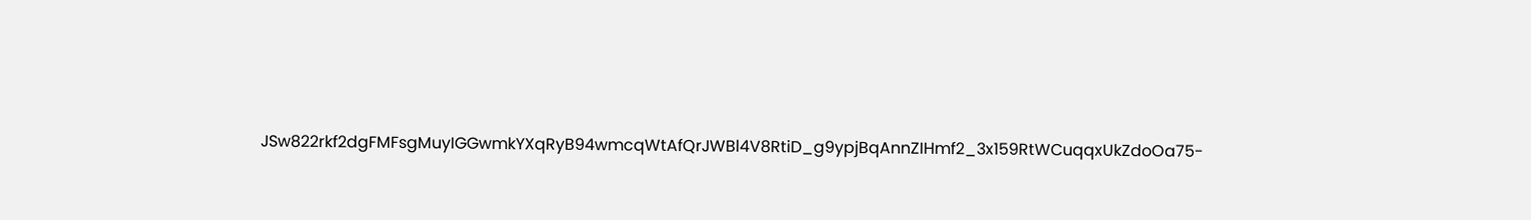JSw822rkf2dgFMFsgMuyIGGwmkYXqRyB94wmcqWtAfQrJWBl4V8RtiD_g9ypjBqAnnZIHmf2_3x159RtWCuqqxUkZdoOa75-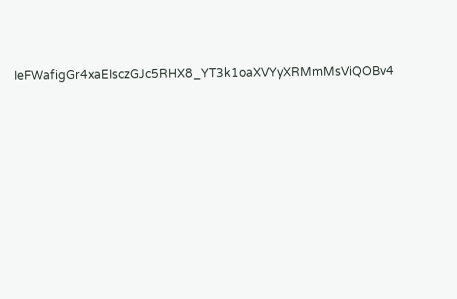IeFWafigGr4xaEIsczGJc5RHX8_YT3k1oaXVYyXRMmMsViQOBv4